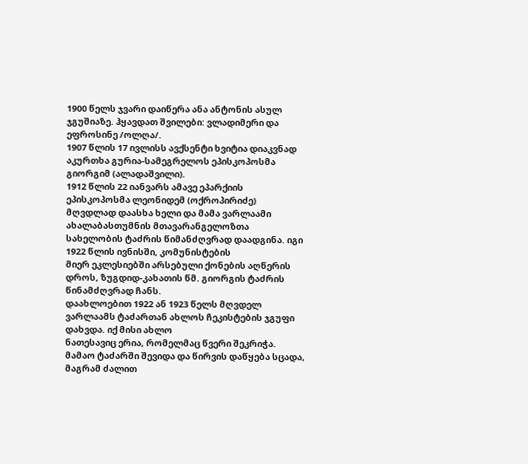1900 წელს ჯვარი დაიწერა ანა ანტონის ასულ ჯგუშიაზე. ჰყავდათ შვილები: ვლადიმერი და ეფროსინე /ოლღა/.
1907 წლის 17 ივლისს ავქსენტი ხვიტია დიაკვნად აკურთხა გურია-სამეგრელოს ეპისკოპოსმა გიორგიმ (ალადაშვილი).
1912 წლის 22 იანვარს ამავე ეპარქიის ეპისკოპოსმა ლეონიდემ (ოქროპირიძე) მღვდლად დაასხა ხელი და მამა ვარლაამი
ახალაბასთუმნის მთავარანგელოზთა სახელობის ტაძრის წიმანძღვრად დაადგინა. იგი 1922 წლის ივნისში, კომუნისტების
მიერ ეკლესიებში არსებული ქონების აღწერის დროს, ზუგდიდ-კახათის წმ. გიორგის ტაძრის წინამძღვრად ჩანს.
დაახლოებით 1922 ან 1923 წელს მღვდელ ვარლაამს ტაძართან ახლოს ჩეკისტების ჯგუფი დახვდა. იქ მისი ახლო
ნათესავიც ერია, რომელმაც წვერი შეკრიჭა. მამაო ტაძარში შევიდა და წირვის დაწყება სცადა, მაგრამ ძალით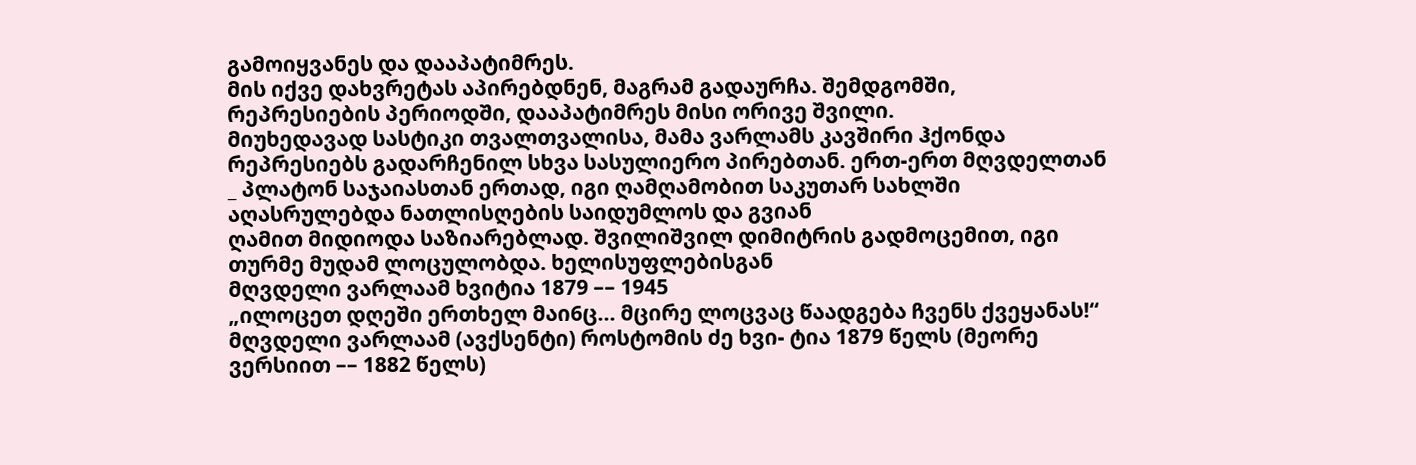გამოიყვანეს და დააპატიმრეს.
მის იქვე დახვრეტას აპირებდნენ, მაგრამ გადაურჩა. შემდგომში, რეპრესიების პერიოდში, დააპატიმრეს მისი ორივე შვილი.
მიუხედავად სასტიკი თვალთვალისა, მამა ვარლამს კავშირი ჰქონდა რეპრესიებს გადარჩენილ სხვა სასულიერო პირებთან. ერთ-ერთ მღვდელთან
_ პლატონ საჯაიასთან ერთად, იგი ღამღამობით საკუთარ სახლში აღასრულებდა ნათლისღების საიდუმლოს და გვიან
ღამით მიდიოდა საზიარებლად. შვილიშვილ დიმიტრის გადმოცემით, იგი თურმე მუდამ ლოცულობდა. ხელისუფლებისგან
მღვდელი ვარლაამ ხვიტია 1879 –– 1945
„ილოცეთ დღეში ერთხელ მაი6ც... მცირე ლოცვაც წაადგება ჩვენს ქვეყანას!“
მღვდელი ვარლაამ (ავქსენტი) როსტომის ძე ხვი- ტია 1879 წელს (მეორე ვერსიით –– 1882 წელს)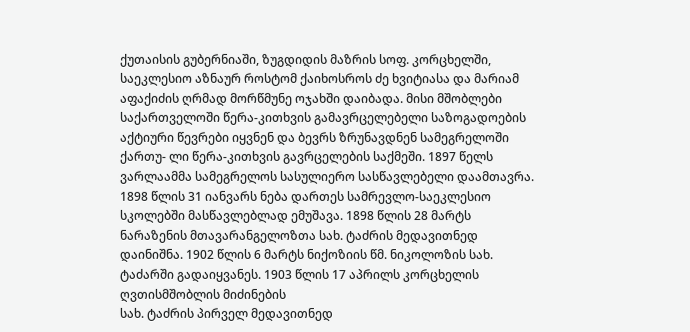ქუთაისის გუბერნიაში, ზუგდიდის მაზრის სოფ. კორცხელში, საეკლესიო აზნაურ როსტომ ქაიხოსროს ძე ხვიტიასა და მარიამ აფაქიძის ღრმად მორწმუნე ოჯახში დაიბადა. მისი მშობლები საქართველოში წერა-კითხვის გამავრცელებელი საზოგადოების აქტიური წევრები იყვნენ და ბევრს ზრუნავდნენ სამეგრელოში ქართუ- ლი წერა-კითხვის გავრცელების საქმეში. 1897 წელს ვარლაამმა სამეგრელოს სასულიერო სასწავლებელი დაამთავრა. 1898 წლის 31 იანვარს ნება დართეს სამრევლო-საეკლესიო სკოლებში მასწავლებლად ემუშავა. 1898 წლის 28 მარტს ნარაზენის მთავარანგელოზთა სახ. ტაძრის მედავითნედ დაინიშნა. 1902 წლის 6 მარტს ნიქოზიის წმ. ნიკოლოზის სახ. ტაძარში გადაიყვანეს. 1903 წლის 17 აპრილს კორცხელის ღვთისმშობლის მიძინების
სახ. ტაძრის პირველ მედავითნედ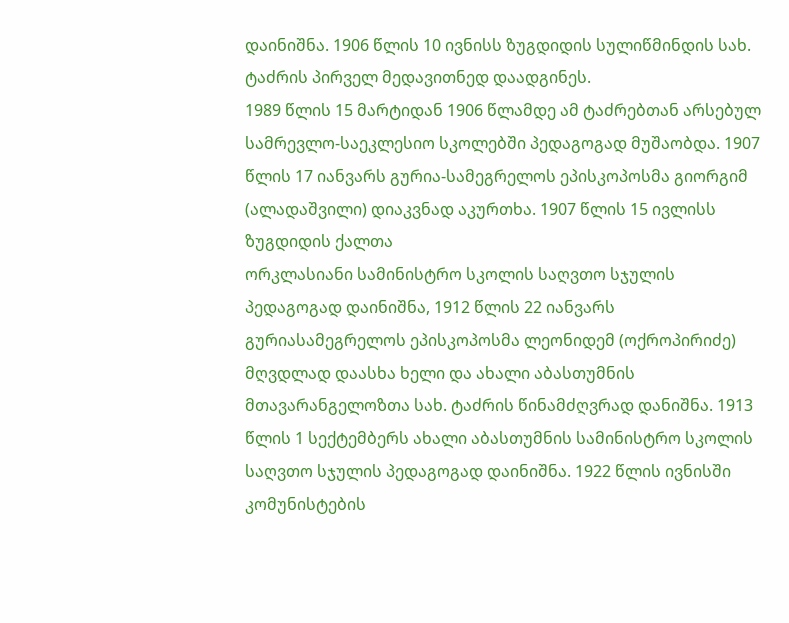დაინიშნა. 1906 წლის 10 ივნისს ზუგდიდის სულიწმინდის სახ. ტაძრის პირველ მედავითნედ დაადგინეს.
1989 წლის 15 მარტიდან 1906 წლამდე ამ ტაძრებთან არსებულ სამრევლო-საეკლესიო სკოლებში პედაგოგად მუშაობდა. 1907 წლის 17 იანვარს გურია-სამეგრელოს ეპისკოპოსმა გიორგიმ (ალადაშვილი) დიაკვნად აკურთხა. 1907 წლის 15 ივლისს ზუგდიდის ქალთა
ორკლასიანი სამინისტრო სკოლის საღვთო სჯულის პედაგოგად დაინიშნა, 1912 წლის 22 იანვარს გურიასამეგრელოს ეპისკოპოსმა ლეონიდემ (ოქროპირიძე) მღვდლად დაასხა ხელი და ახალი აბასთუმნის მთავარანგელოზთა სახ. ტაძრის წინამძღვრად დანიშნა. 1913 წლის 1 სექტემბერს ახალი აბასთუმნის სამინისტრო სკოლის საღვთო სჯულის პედაგოგად დაინიშნა. 1922 წლის ივნისში კომუნისტების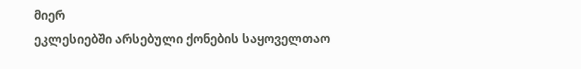მიერ
ეკლესიებში არსებული ქონების საყოველთაო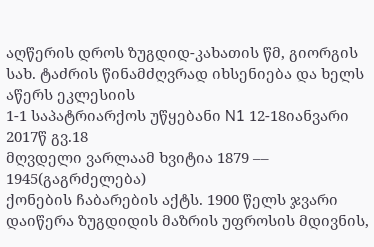აღწერის დროს ზუგდიდ-კახათის წმ, გიორგის სახ. ტაძრის წინამძღვრად იხსენიება და ხელს აწერს ეკლესიის
1-1 საპატრიარქოს უწყებანი N1 12-18იანვარი 2017წ გვ.18
მღვდელი ვარლაამ ხვიტია 1879 –– 1945(გაგრძელება)
ქონების ჩაბარების აქტს. 1900 წელს ჯვარი დაიწერა ზუგდიდის მაზრის უფროსის მდივნის,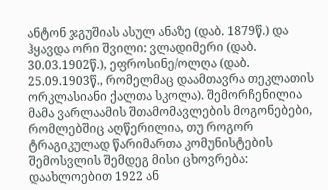ანტონ ჯგუშიას ასულ ანაზე (დაბ. 1879წ.) და ჰყავდა ორი შვილი: ვლადიმერი (დაბ. 30.03.1902წ.), ეფროსინე/ოლღა (დაბ. 25.09.1903წ., რომელმაც დაამთავრა თეკლათის ორკლასიანი ქალთა სკოლა). შემორჩენილია მამა ვარლაამის შთამომავლების მოგონებები, რომლებშიც აღწერილია, თუ როგორ ტრაგიკულად წარიმართა კომუნისტების შემოსვლის შემდეგ მისი ცხოვრება: დაახლოებით 1922 ან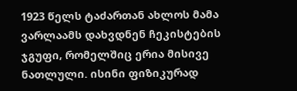1923 წელს ტაძართან ახლოს მამა ვარლაამს დახვდნენ ჩეკისტების ჯგუფი, რომელშიც ერია მისივე ნათლული. ისინი ფიზიკურად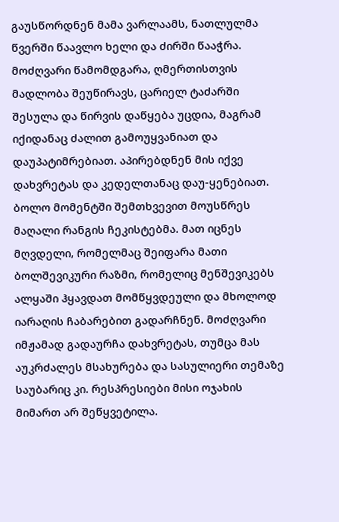გაუსწორდნენ მამა ვარლაამს, ნათლულმა წვერში წაავლო ხელი და ძირში წააჭრა. მოძღვარი წამომდგარა, ღმერთისთვის მადლობა შეუწირავს, ცარიელ ტაძარში შესულა და წირვის დაწყება უცდია, მაგრამ იქიდანაც ძალით გამოუყვანიათ და დაუპატიმრებიათ. აპირებდნენ მის იქვე დახვრეტას და კედელთანაც დაუ-ყენებიათ. ბოლო მომენტში შემთხვევით მოუსწრეს მაღალი რანგის ჩეკისტებმა. მათ იცნეს მღვდელი, რომელმაც შეიფარა მათი ბოლშევიკური რაზმი, რომელიც მენშევიკებს ალყაში ჰყავდათ მომწყვდეული და მხოლოდ იარაღის ჩაბარებით გადარჩნენ. მოძღვარი იმჟამად გადაურჩა დახვრეტას, თუმცა მას აუკრძალეს მსახურება და სასულიერი თემაზე საუბარიც კი. რესპრესიები მისი ოჯახის მიმართ არ შეწყვეტილა.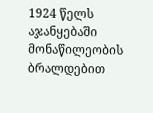1924 წელს აჯანყებაში მონაწილეობის ბრალდებით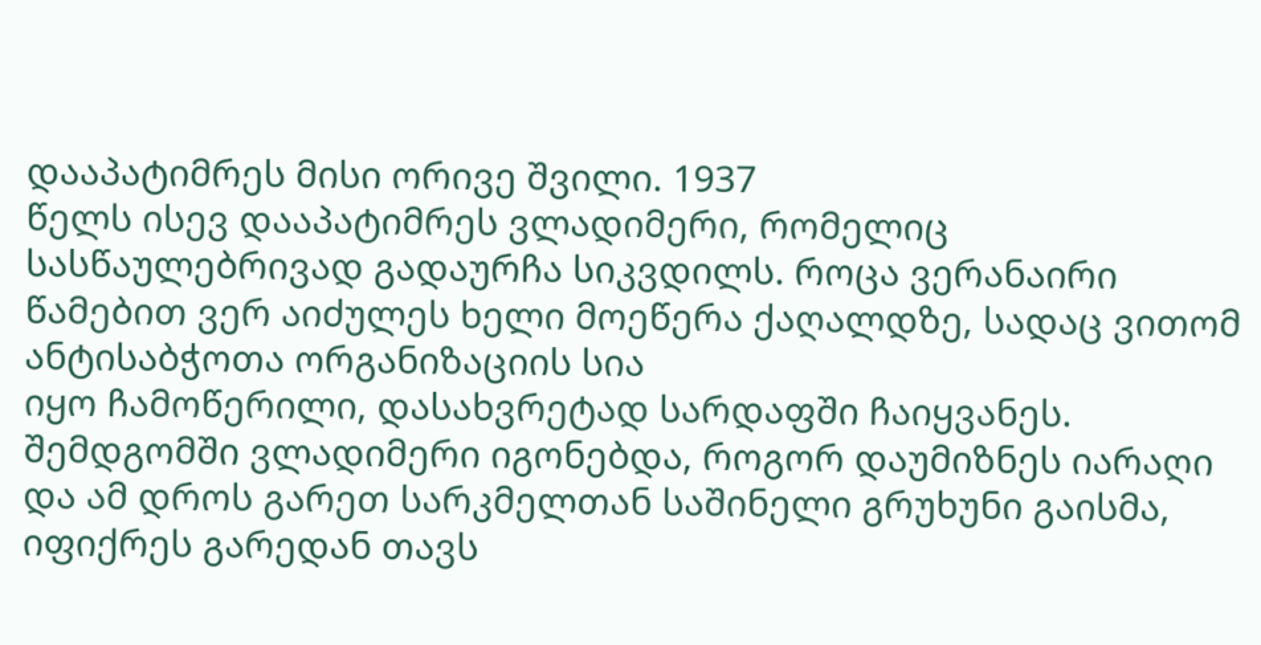დააპატიმრეს მისი ორივე შვილი. 1937
წელს ისევ დააპატიმრეს ვლადიმერი, რომელიც სასწაულებრივად გადაურჩა სიკვდილს. როცა ვერანაირი წამებით ვერ აიძულეს ხელი მოეწერა ქაღალდზე, სადაც ვითომ ანტისაბჭოთა ორგანიზაციის სია
იყო ჩამოწერილი, დასახვრეტად სარდაფში ჩაიყვანეს. შემდგომში ვლადიმერი იგონებდა, როგორ დაუმიზნეს იარაღი და ამ დროს გარეთ სარკმელთან საშინელი გრუხუნი გაისმა, იფიქრეს გარედან თავს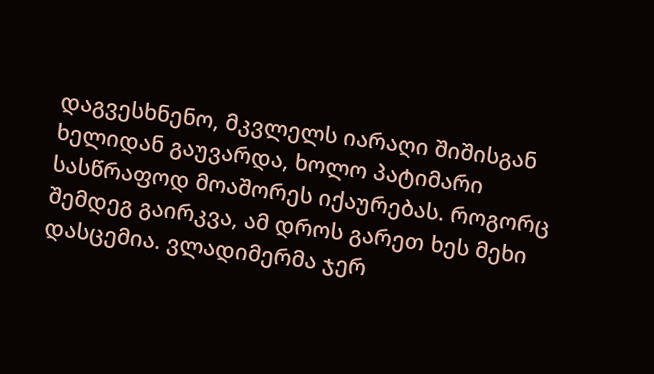დაგვესხნენო, მკვლელს იარაღი შიშისგან ხელიდან გაუვარდა, ხოლო პატიმარი სასწრაფოდ მოაშორეს იქაურებას. როგორც შემდეგ გაირკვა, ამ დროს გარეთ ხეს მეხი დასცემია. ვლადიმერმა ჯერ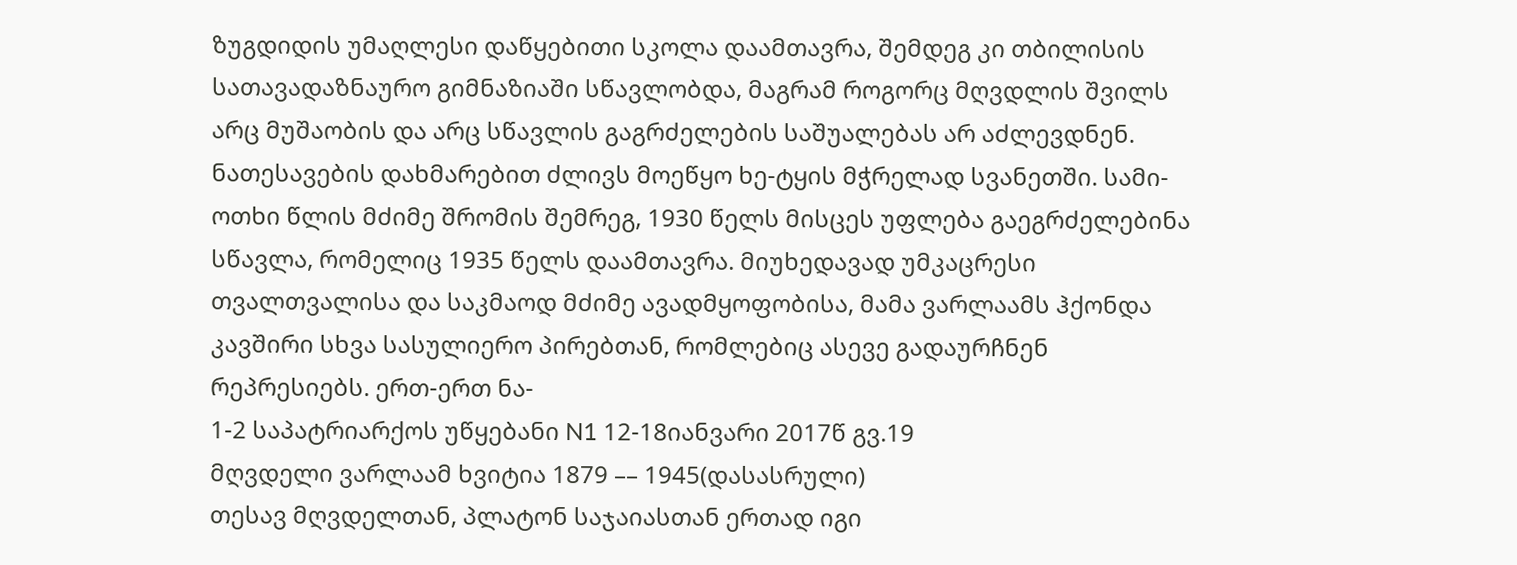ზუგდიდის უმაღლესი დაწყებითი სკოლა დაამთავრა, შემდეგ კი თბილისის სათავადაზნაურო გიმნაზიაში სწავლობდა, მაგრამ როგორც მღვდლის შვილს არც მუშაობის და არც სწავლის გაგრძელების საშუალებას არ აძლევდნენ. ნათესავების დახმარებით ძლივს მოეწყო ხე-ტყის მჭრელად სვანეთში. სამი-ოთხი წლის მძიმე შრომის შემრეგ, 1930 წელს მისცეს უფლება გაეგრძელებინა
სწავლა, რომელიც 1935 წელს დაამთავრა. მიუხედავად უმკაცრესი თვალთვალისა და საკმაოდ მძიმე ავადმყოფობისა, მამა ვარლაამს ჰქონდა კავშირი სხვა სასულიერო პირებთან, რომლებიც ასევე გადაურჩნენ რეპრესიებს. ერთ-ერთ ნა-
1-2 საპატრიარქოს უწყებანი N1 12-18იანვარი 2017წ გვ.19
მღვდელი ვარლაამ ხვიტია 1879 –– 1945(დასასრული)
თესავ მღვდელთან, პლატონ საჯაიასთან ერთად იგი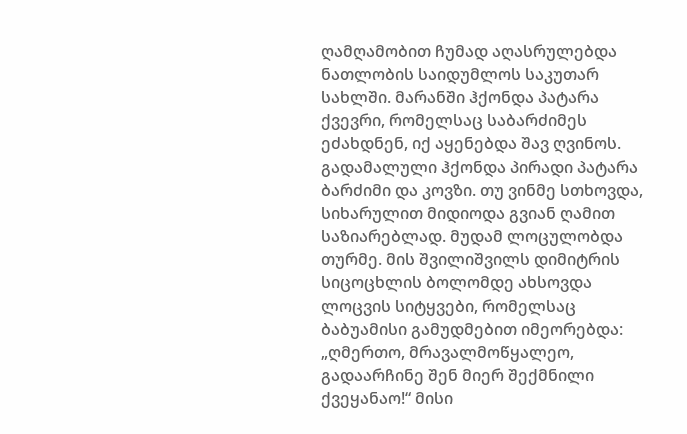ღამღამობით ჩუმად აღასრულებდა ნათლობის საიდუმლოს საკუთარ სახლში. მარანში ჰქონდა პატარა ქვევრი, რომელსაც საბარძიმეს ეძახდნენ, იქ აყენებდა შავ ღვინოს. გადამალული ჰქონდა პირადი პატარა ბარძიმი და კოვზი. თუ ვინმე სთხოვდა, სიხარულით მიდიოდა გვიან ღამით საზიარებლად. მუდამ ლოცულობდა თურმე. მის შვილიშვილს დიმიტრის სიცოცხლის ბოლომდე ახსოვდა ლოცვის სიტყვები, რომელსაც ბაბუამისი გამუდმებით იმეორებდა: „ღმერთო, მრავალმოწყალეო, გადაარჩინე შენ მიერ შექმნილი ქვეყანაო!“ მისი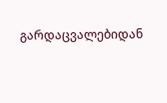გარდაცვალებიდან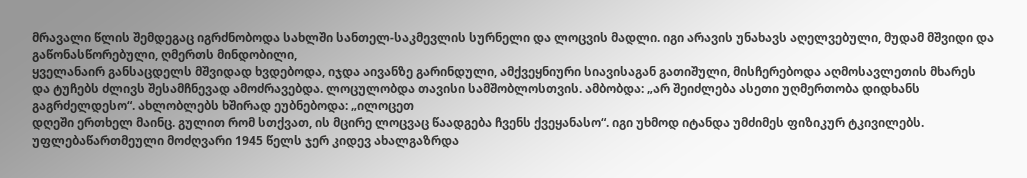მრავალი წლის შემდეგაც იგრძნობოდა სახლში სანთელ-საკმევლის სურნელი და ლოცვის მადლი. იგი არავის უნახავს აღელვებული, მუდამ მშვიდი და გაწონასწორებული, ღმერთს მინდობილი,
ყველანაირ განსაცდელს მშვიდად ხვდებოდა, იჯდა აივანზე გარინდული, ამქვეყნიური სიავისაგან გათიშული, მისჩერებოდა აღმოსავლეთის მხარეს
და ტუჩებს ძლივს შესამჩნევად ამოძრავებდა. ლოცულობდა თავისი სამშობლოსთვის. ამბობდა: „არ შეიძლება ასეთი უღმერთობა დიდხანს გაგრძელდესო“. ახლობლებს ხშირად ეუბნებოდა: „ილოცეთ
დღეში ერთხელ მაინც. გულით რომ სთქვათ, ის მცირე ლოცვაც წაადგება ჩვენს ქვეყანასო“. იგი უხმოდ იტანდა უმძიმეს ფიზიკურ ტკივილებს. უფლებაწართმეული მოძღვარი 1945 წელს ჯერ კიდევ ახალგაზრდა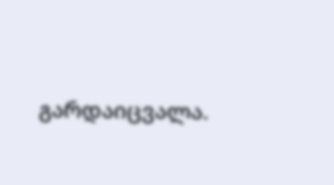გარდაიცვალა.